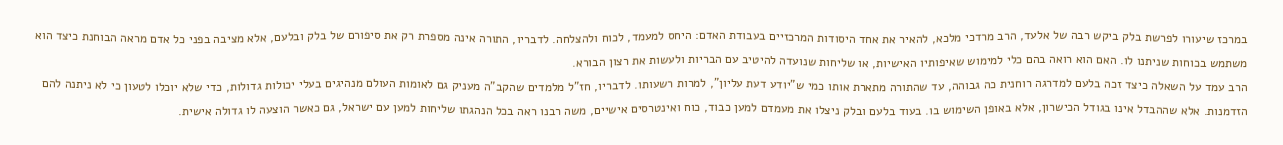במרכז שיעורו לפרשת בלק ביקש רבה של אלעד, הרב מרדכי מלכא, להאיר את אחד היסודות המרכזיים בעבודת האדם: היחס למעמד, לכוח ולהצלחה. לדבריו, התורה אינה מספרת רק את סיפורם של בלק ובלעם, אלא מציבה בפני כל אדם מראה הבוחנת כיצד הוא משתמש בכוחות שניתנו לו. האם הוא רואה בהם כלי למימוש שאיפותיו האישיות, או שליחות שנועדה להיטיב עם הבריות ולעשות את רצון הבורא.
הרב עמד על השאלה כיצד זכה בלעם למדרגה רוחנית כה גבוהה, עד שהתורה מתארת אותו כמי ש"יודע דעת עליון", למרות רשעותו. לדבריו, חז"ל מלמדים שהקב"ה מעניק גם לאומות העולם מנהיגים בעלי יכולות גדולות, כדי שלא יוכלו לטעון כי לא ניתנה להם הזדמנות. אלא שההבדל אינו בגודל הכישרון, אלא באופן השימוש בו. בעוד בלעם ובלק ניצלו את מעמדם למען כבוד, כוח ואינטרסים אישיים, משה רבנו ראה בכל הנהגתו שליחות למען עם ישראל, גם כאשר הוצעה לו גדולה אישית.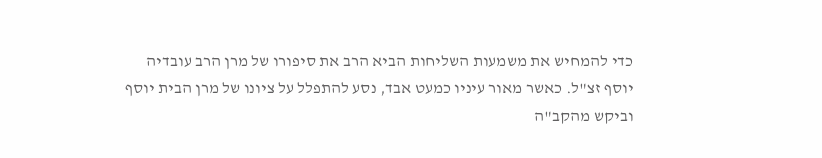כדי להמחיש את משמעות השליחות הביא הרב את סיפורו של מרן הרב עובדיה יוסף זצ"ל. כאשר מאור עיניו כמעט אבד, נסע להתפלל על ציונו של מרן הבית יוסף וביקש מהקב"ה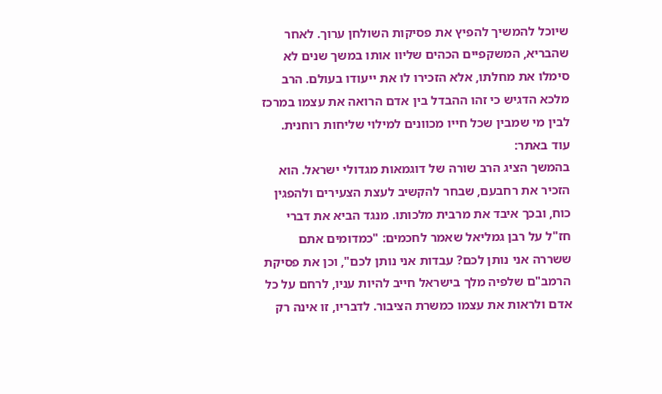שיוכל להמשיך להפיץ את פסיקות השולחן ערוך. לאחר שהבריא, המשקפיים הכהים שליוו אותו במשך שנים לא סימלו את מחלתו, אלא הזכירו לו את ייעודו בעולם. הרב מלכא הדגיש כי זהו ההבדל בין אדם הרואה את עצמו במרכז לבין מי שמבין שכל חייו מכוונים למילוי שליחות רוחנית.
עוד באתר:
בהמשך הציג הרב שורה של דוגמאות מגדולי ישראל. הוא הזכיר את רחבעם, שבחר להקשיב לעצת הצעירים ולהפגין כוח, ובכך איבד את מרבית מלכותו. מנגד הביא את דברי חז"ל על רבן גמליאל שאמר לחכמים: "כמדומים אתם ששררה אני נותן לכם? עבדות אני נותן לכם", וכן את פסיקת הרמב"ם שלפיה מלך בישראל חייב להיות עניו, לרחם על כל אדם ולראות את עצמו כמשרת הציבור. לדבריו, זו אינה רק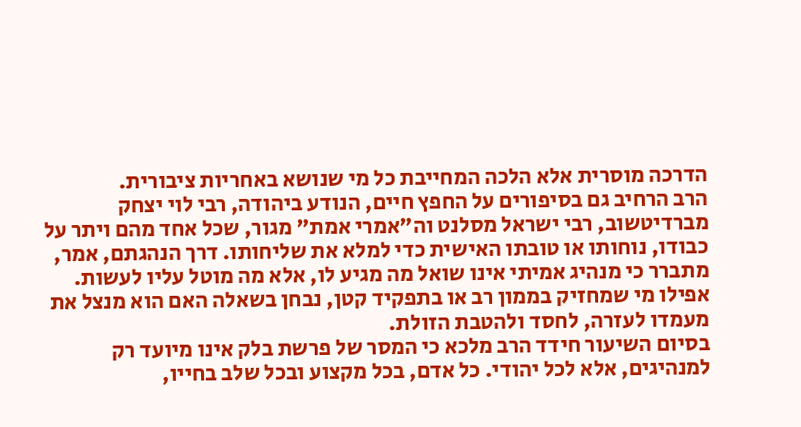הדרכה מוסרית אלא הלכה המחייבת כל מי שנושא באחריות ציבורית.
הרב הרחיב גם בסיפורים על החפץ חיים, הנודע ביהודה, רבי לוי יצחק מברדיטשוב, רבי ישראל מסלנט וה"אמרי אמת" מגור, שכל אחד מהם ויתר על כבודו, נוחותו או טובתו האישית כדי למלא את שליחותו. דרך הנהגתם, אמר, מתברר כי מנהיג אמיתי אינו שואל מה מגיע לו, אלא מה מוטל עליו לעשות. אפילו מי שמחזיק בממון רב או בתפקיד קטן, נבחן בשאלה האם הוא מנצל את מעמדו לעזרה, לחסד ולהטבת הזולת.
בסיום השיעור חידד הרב מלכא כי המסר של פרשת בלק אינו מיועד רק למנהיגים, אלא לכל יהודי. כל אדם, בכל מקצוע ובכל שלב בחייו,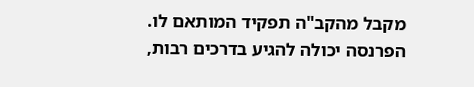מקבל מהקב"ה תפקיד המותאם לו. הפרנסה יכולה להגיע בדרכים רבות,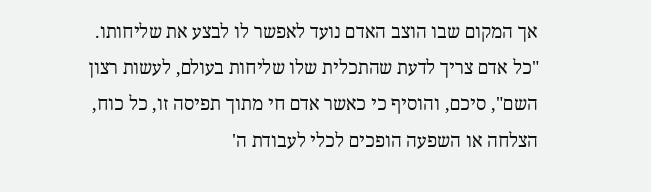אך המקום שבו הוצב האדם נועד לאפשר לו לבצע את שליחותו. "כל אדם צריך לדעת שהתכלית שלו שליחות בעולם, לעשות רצון השם", סיכם, והוסיף כי כאשר אדם חי מתוך תפיסה זו, כל כוח, הצלחה או השפעה הופכים לכלי לעבודת ה'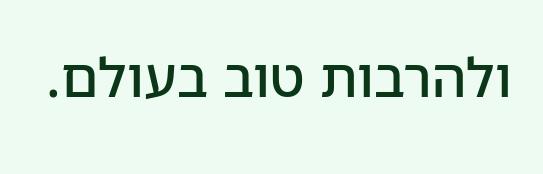ולהרבות טוב בעולם.